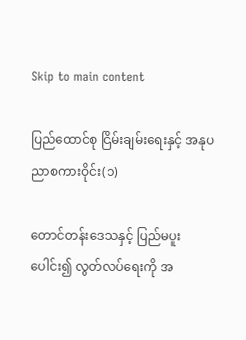Skip to main content

ပြည်ထောင်စု ငြိမ်းချမ်းရေးနှင့် အနုပညာစကားဝိုင်း(၁)

တောင်တန်းဒေသနှင့် ပြည်မပူးပေါင်း၍ လွတ်လပ်ရေးကို အ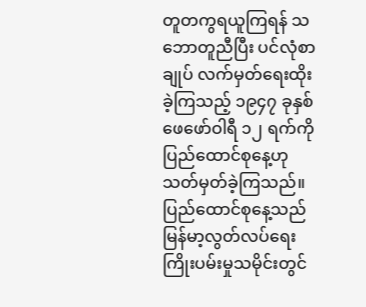တူတကွရယူကြရန် သဘောတူညီပြီး ပင်လုံစာချုပ် လက်မှတ်ရေးထိုး ခဲ့ကြသည့် ၁၉၄၇ ခုနှစ် ဖေဖော်ဝါရီ ၁၂ ရက်ကို ပြည်ထောင်စုနေ့ဟု သတ်မှတ်ခဲ့ကြသည်။ ပြည်ထောင်စုနေ့သည် မြန်မာ့လွတ်လပ်ရေး ကြိုးပမ်းမှုသမိုင်းတွင်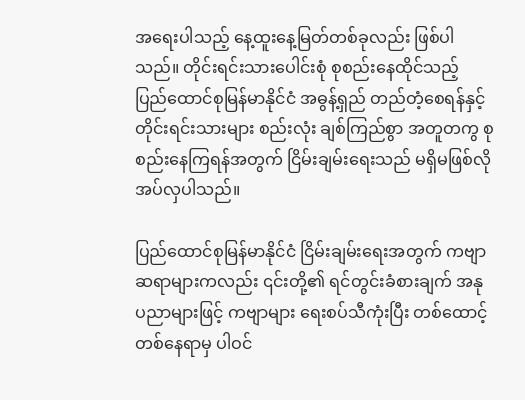အရေးပါသည့် နေ့ထူးနေ့မြတ်တစ်ခုလည်း ဖြစ်ပါသည်။ တိုင်းရင်းသားပေါင်းစုံ စုစည်းနေထိုင်သည့် ပြည်ထောင်စုမြန်မာနိုင်ငံ အဓွန့်ရှည် တည်တံ့စေရန်နှင့် တိုင်းရင်းသားများ စည်းလုံး ချစ်ကြည်စွာ အတူတကွ စုစည်းနေကြရန်အတွက် ငြိမ်းချမ်းရေးသည် မရှိမဖြစ်လိုအပ်လှပါသည်။

ပြည်ထောင်စုမြန်မာနိုင်ငံ ငြိမ်းချမ်းရေးအတွက် ကဗျာဆရာများကလည်း ၎င်းတို့၏ ရင်တွင်းခံစားချက် အနုပညာများဖြင့် ကဗျာများ ရေးစပ်သီကုံးပြီး တစ်ထောင့်တစ်နေရာမှ ပါဝင်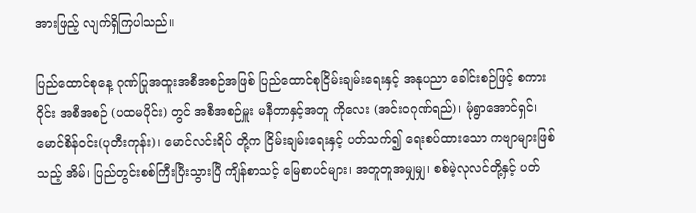အားဖြည့် လျက်ရှိကြပါသည်။

ပြည်ထောင်စုနေ့ ဂုဏ်ပြုအထူးအစီအစဉ်အဖြစ် ပြည်ထောင်စုငြိမ်းချမ်းရေးနှင့် အနုပညာ ခေါင်းစဉ်ဖြင့် စကားဝိုင်း အစီအစဉ် (ပထမပိုင်း) တွင် အစီအစဉ်မှူး မနီတာနှင့်အတူ ကိုလေး (အင်းဝဂုဏ်ရည်)၊ မုံရွာအောင်ရှင်၊ မောင်စိန်ဝင်း(ပုတီးကုန်း)၊ မောင်လင်းရိပ် တို့က ငြိမ်းချမ်းရေးနှင့် ပတ်သက်၍ ရေးစပ်ထားသော ကဗျာများဖြစ်သည့် အိမ်၊ ပြည်တွင်းစစ်ကြီးပြီးသွားပြီ ကျိန်စာသင့် မြေစာပင်များ၊ အတူတူအမျှမျှ၊ စစ်မဲ့လုလင်တို့နှင့် ပတ်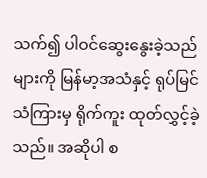သက်၍ ပါဝင်ဆွေးနွေးခဲ့သည်များကို မြန်မာ့အသံနှင့် ရုပ်မြင်သံကြားမှ ရိုက်ကူး ထုတ်လွှင့်ခဲ့သည်။ အဆိုပါ စ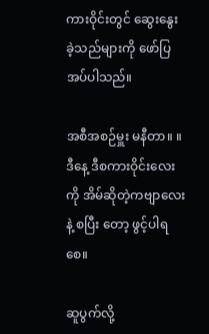ကားဝိုင်းတွင် ဆွေးနွေးခဲ့သည်များကို ဖော်ပြအပ်ပါသည်။

အစီအစဉ်မှူး မနီတာ။ ။ ဒီနေ့ ဒီစကားဝိုင်းလေးကို အိမ်ဆိုတဲ့ကဗျာလေးနဲ့ စပြီး တော့ ဖွင့်ပါရစေ။

ဆူပွက်လို့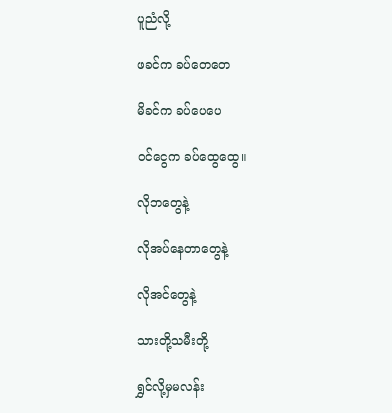ပူညံလို့

ဖခင်က ခပ်တေတေ

မိခင်က ခပ်ပေပေ

ဝင်ငွေက ခပ်ထွေထွေ။

လိုဘတွေနဲ့

လိုအပ်နေတာတွေနဲ့

လိုအင်တွေနဲ့

သားတို့သမီးတို့

ရွှင်လို့မှမလန်း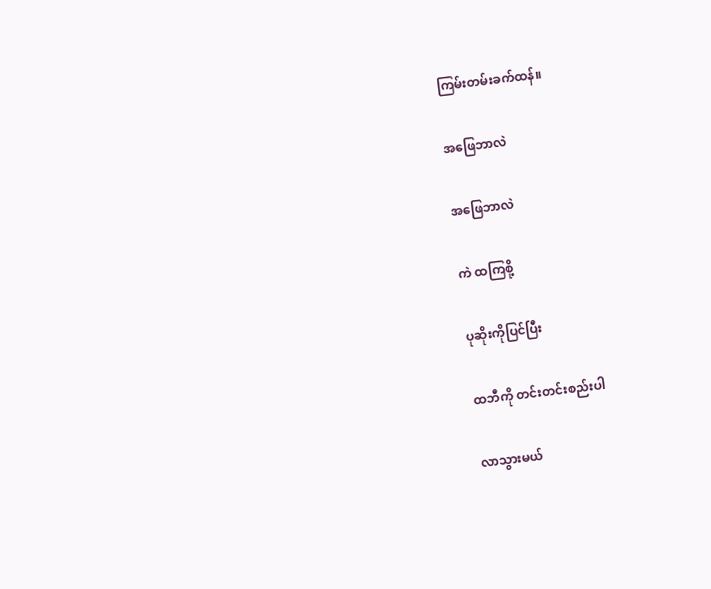ကြမ်းတမ်းခက်ထန်။

အဖြေဘာလဲ

အဖြေဘာလဲ

ကဲ ထကြစို့

ပုဆိုးကိုပြင်ပြီး

ထဘီကို တင်းတင်းစည်းပါ

လာသွားမယ်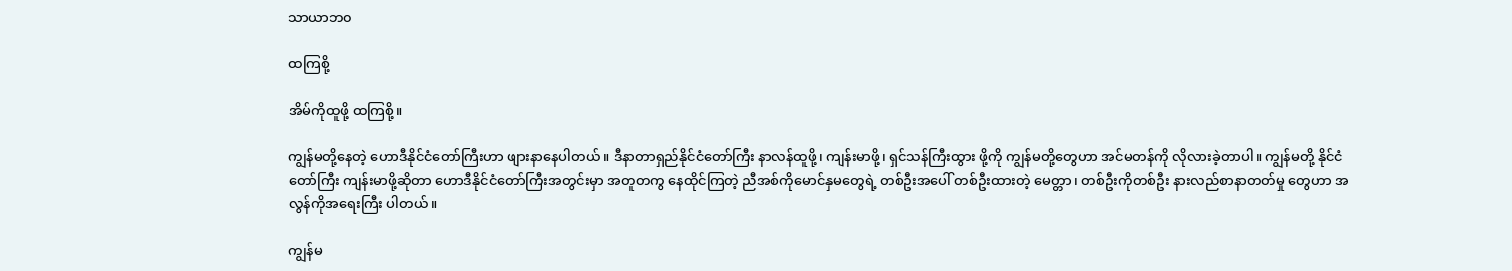သာယာဘ၀

ထကြစို့

အိမ်ကိုထူဖို့ ထကြစို့။

ကျွန်မတို့နေတဲ့ ဟောဒီနိုင်ငံတော်ကြီးဟာ ဖျားနာနေပါတယ်။ ဒီနာတာရှည်နိုင်ငံတော်ကြီး နာလန်ထူဖို့၊ ကျန်းမာဖို့၊ ရှင်သန်ကြီးထွား ဖို့ကို ကျွန်မတို့တွေဟာ အင်မတန်ကို လိုလားခဲ့တာပါ။ ကျွန်မတို့ နိုင်ငံတော်ကြီး ကျန်းမာဖို့ဆိုတာ ဟောဒီနိုင်ငံတော်ကြီးအတွင်းမှာ အတူတကွ နေထိုင်ကြတဲ့ ညီအစ်ကိုမောင်နှမတွေရဲ့ တစ်ဦးအပေါ် တစ်ဦးထားတဲ့ မေတ္တာ၊ တစ်ဦးကိုတစ်ဦး နားလည်စာနာတတ်မှု တွေဟာ အလွန်ကိုအရေးကြီး ပါတယ်။

ကျွန်မ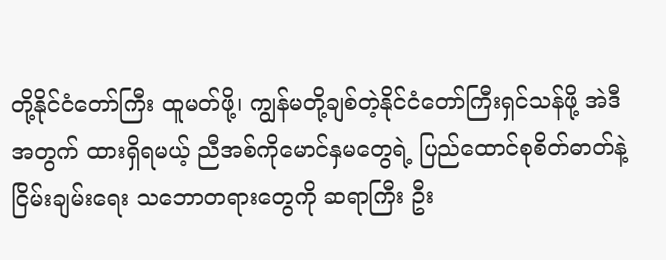တို့နိုင်ငံတော်ကြီး ထူမတ်ဖို့၊ ကျွန်မတို့ချစ်တဲ့နိုင်ငံတော်ကြီးရှင်သန်ဖို့ အဲဒီအတွက် ထားရှိရမယ့် ညီအစ်ကိုမောင်နှမတွေရဲ့ ပြည်ထောင်စုစိတ်ဓာတ်နဲ့ ငြိမ်းချမ်းရေး သဘောတရားတွေကို ဆရာကြီး ဦး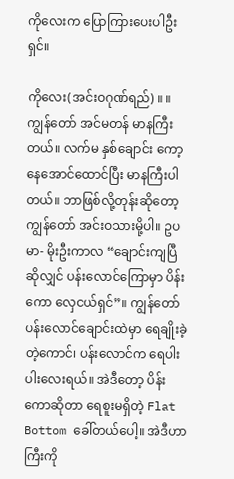ကိုလေးက ပြောကြားပေးပါဦးရှင်။

ကိုလေး(အင်းဝဂုဏ်ရည်) ။ ။ကျွန်တော် အင်မတန် မာနကြီးတယ်။ လက်မ နှစ်ချောင်း ကော့နေအောင်ထောင်ပြီး မာနကြီးပါတယ်။ ဘာဖြစ်လို့တုန်းဆိုတော့ ကျွန်တော် အင်းဝသားမို့ပါ။ ဥပမာ- မိုးဦးကာလ “ချောင်းကျပြီဆိုလျှင် ပန်းလောင်ကြောမှာ ပိန်းကော လှေငယ်ရှင်”။ ကျွန်တော်ပန်းလောင်ချောင်းထဲမှာ ရေချိုးခဲ့တဲ့ကောင်၊ ပန်းလောင်က ရေပါးပါးလေးရယ်။ အဲဒီတော့ ပိန်းကောဆိုတာ ရေစူးမရှိတဲ့ Flat Bottom ခေါ်တယ်ပေါ့။ အဲဒီဟာကြီးကို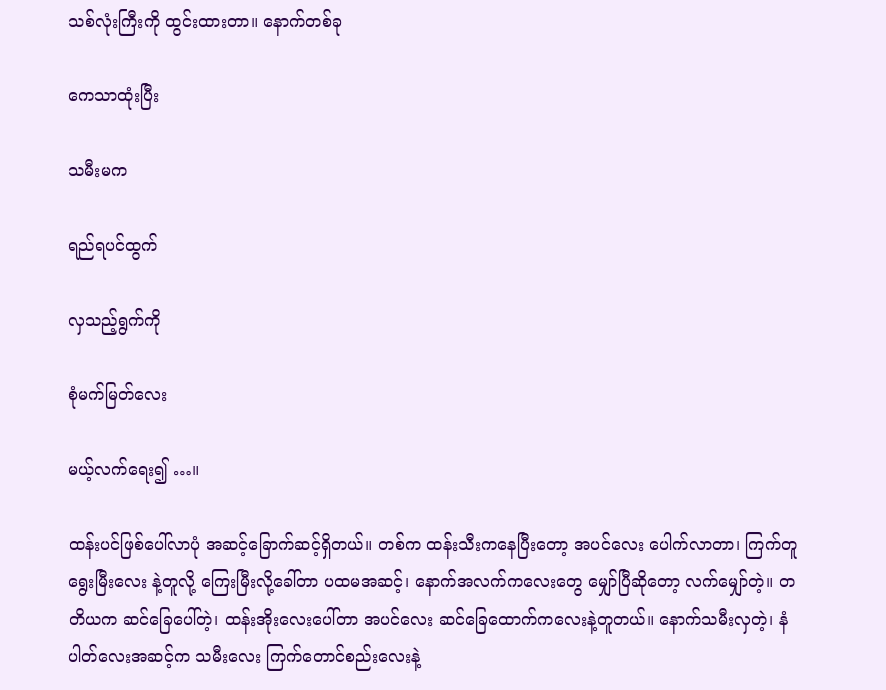သစ်လုံးကြီးကို ထွင်းထားတာ။ နောက်တစ်ခု

ကေသာထုံးပြီး

သမီးမက

ရည်ရပင်ထွက်

လှသည့်ရွက်ကို

စုံမက်မြတ်လေး

မယ့်လက်ရေး၍ …။

ထန်းပင်ဖြစ်ပေါ်လာပုံ အဆင့်ခြောက်ဆင့်ရှိတယ်။ တစ်က ထန်းသီးကနေပြီးတော့ အပင်လေး ပေါက်လာတာ၊ ကြက်တူရွေးမြီးလေး နဲ့တူလို့ ကြေးမြီးလို့ခေါ်တာ ပထမအဆင့်၊ နောက်အလက်ကလေးတွေ မျှော်ပြီဆိုတော့ လက်မျှော်တဲ့။ တတိယက ဆင်ခြေပေါ်တဲ့၊ ထန်းအိုးလေးပေါ်တာ အပင်လေး ဆင်ခြေထောက်ကလေးနဲ့တူတယ်။ နောက်သမီးလှတဲ့၊ နံပါတ်လေးအဆင့်က သမီးလေး ကြက်တောင်စည်းလေးနဲ့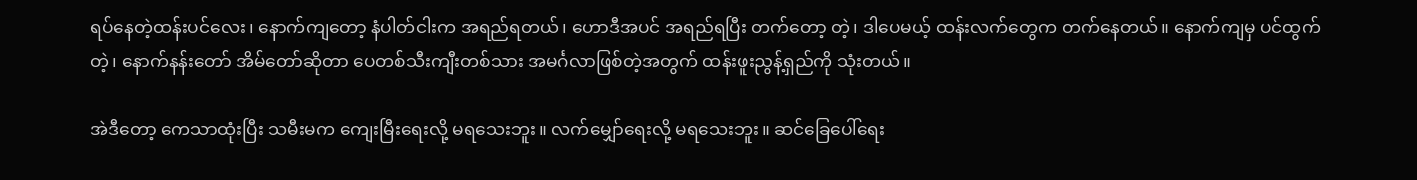ရပ်နေတဲ့ထန်းပင်လေး၊ နောက်ကျတော့ နံပါတ်ငါးက အရည်ရတယ်၊ ဟောဒီအပင် အရည်ရပြီး တက်တော့ တဲ့၊ ဒါပေမယ့် ထန်းလက်တွေက တက်နေတယ်။ နောက်ကျမှ ပင်ထွက်တဲ့၊ နောက်နန်းတော် အိမ်တော်ဆိုတာ ပေတစ်သီးကျီးတစ်သား အမင်္ဂလာဖြစ်တဲ့အတွက် ထန်းဖူးညွန့်ရှည်ကို သုံးတယ်။

အဲဒီတော့ ကေသာထုံးပြီး သမီးမက ကျေးမြီးရေးလို့ မရသေးဘူး။ လက်မျှော်ရေးလို့ မရသေးဘူး။ ဆင်ခြေပေါ်ရေး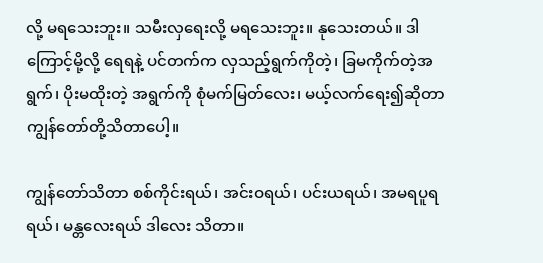လို့ မရသေးဘူး။ သမီးလှရေးလို့ မရသေးဘူး။ နုသေးတယ်။ ဒါကြောင့်မို့လို့ ရေရနဲ့ ပင်တက်က လှသည့်ရွက်ကိုတဲ့၊ ခြမကိုက်တဲ့အရွက်၊ ပိုးမထိုးတဲ့ အရွက်ကို စုံမက်မြတ်လေး၊ မယ့်လက်ရေး၍ဆိုတာ ကျွန်တော်တို့သိတာပေါ့။

ကျွန်တော်သိတာ စစ်ကိုင်းရယ်၊ အင်းဝရယ်၊ ပင်းယရယ်၊ အမရပူရရယ်၊ မန္တလေးရယ် ဒါလေး သိတာ။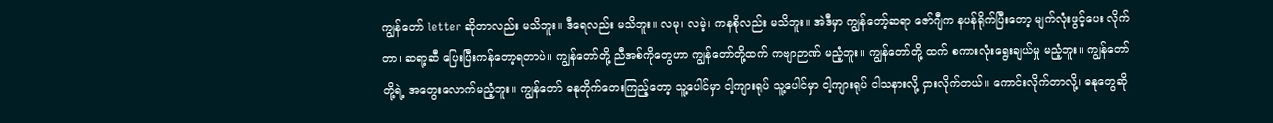ကျွန်တော် letter ဆိုတာလည်း မသိဘူး။ ဒီရေလည်း မသိဘူး။ လမု၊ လမဲ့၊ ကနစိုလည်း မသိဘူး။ အဲဒီမှာ ကျွန်တော့်ဆရာ ဇော်ဂျီက နပန်ရိုက်ပြီးတော့ မျက်လုံးဖွင့်ပေး လိုက်တာ၊ ဆရာ့ဆီ ပြေးပြီးကန်တော့ရတာပဲ။ ကျွန်တော်တို့ ညီအစ်ကိုတွေဟာ ကျွန်တော်တို့ထက် ကဗျာဉာဏ် မညံ့ဘူး။ ကျွန်တော်တို့ ထက် စကားလုံးရွေးချယ်မှု မညံ့ဘူး။ ကျွန်တော်တို့ရဲ့ အတွေးလောက်မညံ့ဘူး။ ကျွန်တော် ဓနုတိုက်တေးကြည့်တော့ သူ့ပေါင်မှာ ငါ့ကျားရုပ် သူ့ပေါင်မှာ ငါ့ကျားရုပ် ငါသနားလို့ ငှားလိုက်တယ်။ ကောင်းလိုက်တာလို့၊ ဓနုတွေဆို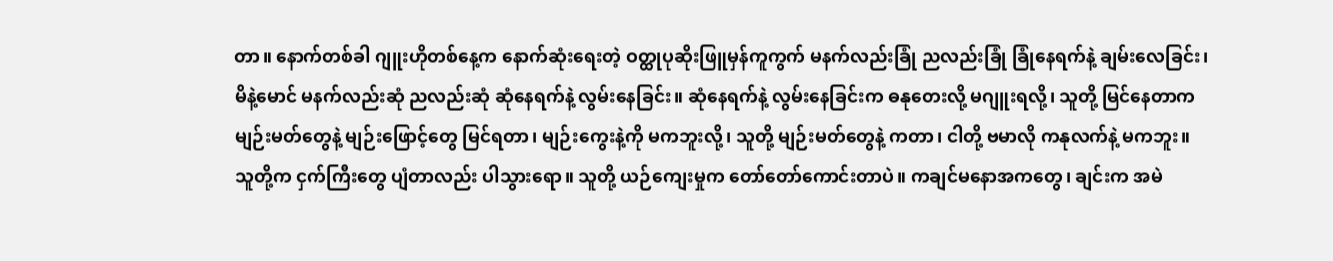တာ။ နောက်တစ်ခါ ဂျူးဟိုတစ်နေ့က နောက်ဆုံးရေးတဲ့ ဝတ္ထုပုဆိုးဖြူမှန်ကူကွက် မနက်လည်းခြုံ ညလည်းခြုံ ခြုံနေရက်နဲ့ ချမ်းလေခြင်း၊ မိနဲ့မောင် မနက်လည်းဆုံ ညလည်းဆုံ ဆုံနေရက်နဲ့ လွမ်းနေခြင်း။ ဆုံနေရက်နဲ့ လွမ်းနေခြင်းက ဓနုတေးလို့ မဂျူးရလို့၊ သူတို့ မြင်နေတာက မျဉ်းမတ်တွေနဲ့ မျဉ်းဖြောင့်တွေ မြင်ရတာ၊ မျဉ်းကွေးနဲ့ကို မကဘူးလို့၊ သူတို့ မျဉ်းမတ်တွေနဲ့ ကတာ၊ ငါတို့ ဗမာလို ကနုလက်နဲ့ မကဘူး။ သူတို့က ငှက်ကြီးတွေ ပျံတာလည်း ပါသွားရော။ သူတို့ ယဉ်ကျေးမှုက တော်တော်ကောင်းတာပဲ။ ကချင်မနောအကတွေ၊ ချင်းက အမဲ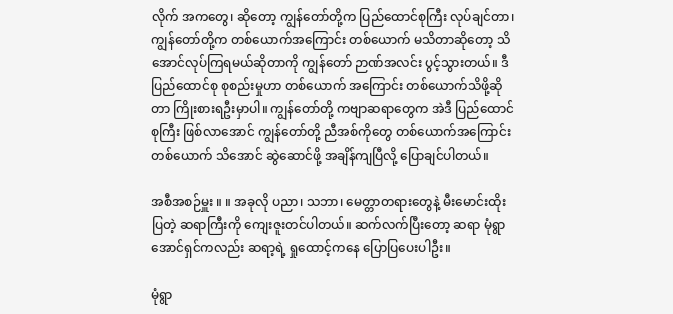လိုက် အကတွေ၊ ဆိုတော့ ကျွန်တော်တို့က ပြည်ထောင်စုကြီး လုပ်ချင်တာ၊ ကျွန်တော်တို့က တစ်ယောက်အကြောင်း တစ်ယောက် မသိတာဆိုတော့ သိအောင်လုပ်ကြရမယ်ဆိုတာကို ကျွန်တော် ဉာဏ်အလင်း ပွင့်သွားတယ်။ ဒီပြည်ထောင်စု စုစည်းမှုဟာ တစ်ယောက် အကြောင်း တစ်ယောက်သိဖို့ဆိုတာ ကြိုးစားရဦးမှာပါ။ ကျွန်တော်တို့ ကဗျာဆရာတွေက အဲဒီ ပြည်ထောင်စုကြီး ဖြစ်လာအောင် ကျွန်တော်တို့ ညီအစ်ကိုတွေ တစ်ယောက်အကြောင်းတစ်ယောက် သိအောင် ဆွဲဆောင်ဖို့ အချိန်ကျပြီလို့ ပြောချင်ပါတယ်။

အစီအစဉ်မှူး ။ ။ အခုလို ပညာ၊ သဘာ၊ မေတ္တာတရားတွေနဲ့ မီးမောင်းထိုးပြတဲ့ ဆရာကြီးကို ကျေးဇူးတင်ပါတယ်။ ဆက်လက်ပြီးတော့ ဆရာ မုံရွာအောင်ရှင်ကလည်း ဆရာ့ရဲ့ ရှုထောင့်ကနေ ပြောပြပေးပါဦး။

မုံရွာ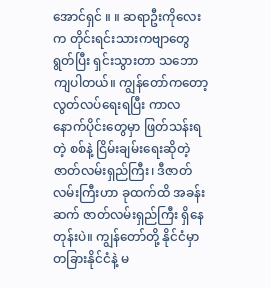အောင်ရှင် ။ ။ ဆရာဦးကိုလေးက တိုင်းရင်းသားကဗျာတွေ ရွတ်ပြီး ရှင်းသွားတာ သဘောကျပါတယ်။ ကျွန်တော်ကတော့ လွတ်လပ်ရေးရပြီး ကာလနောက်ပိုင်းတွေမှာ ဖြတ်သန်းရတဲ့ စစ်နဲ့ ငြိမ်းချမ်းရေးဆိုတဲ့ ဇာတ်လမ်းရှည်ကြီး၊ ဒီဇာတ်လမ်းကြီးဟာ ခုထက်ထိ အခန်းဆက် ဇာတ်လမ်းရှည်ကြီး ရှိနေတုန်းပဲ။ ကျွန်တော်တို့ နိုင်ငံမှာ တခြားနိုင်ငံနဲ့ မ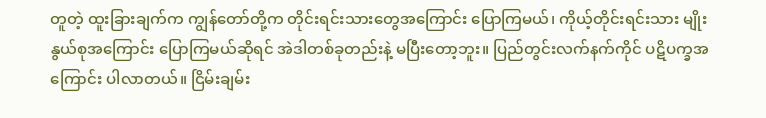တူတဲ့ ထူးခြားချက်က ကျွန်တော်တို့က တိုင်းရင်းသားတွေအကြောင်း ပြောကြမယ်၊ ကိုယ့်တိုင်းရင်းသား မျိုးနွယ်စုအကြောင်း ပြောကြမယ်ဆိုရင် အဲဒါတစ်ခုတည်းနဲ့ မပြီးတော့ဘူး။ ပြည်တွင်းလက်နက်ကိုင် ပဋိပက္ခအကြောင်း ပါလာတယ်။ ငြိမ်းချမ်း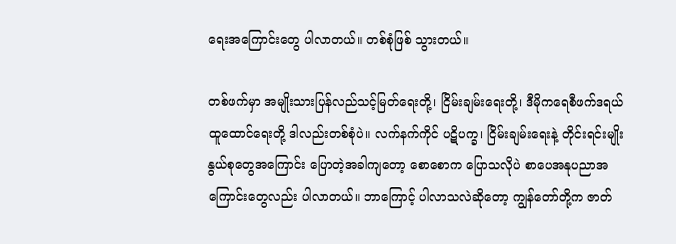ရေးအကြောင်းတွေ ပါလာတယ်။ တစ်စုံဖြစ် သွားတယ်။

တစ်ဖက်မှာ အမျိုးသားပြန်လည်သင့်မြတ်ရေးတို့၊ ငြိမ်းချမ်းရေးတို့၊ ဒီမိုကရေစီဖက်ဒရယ် ထူထောင်ရေးတို့ ဒါလည်းတစ်စုံပဲ။ လက်နက်ကိုင် ပဋိပက္ခ၊ ငြိမ်းချမ်းရေးနဲ့ တိုင်းရင်းမျိုးနွယ်စုတွေအကြောင်း ပြောတဲ့အခါကျတော့ စောစောက ပြောသလိုပဲ စာပေအနုပညာအကြောင်းတွေလည်း ပါလာတယ်။ ဘာကြောင့် ပါလာသလဲဆိုတော့ ကျွန်တော်တို့က ဇာတ်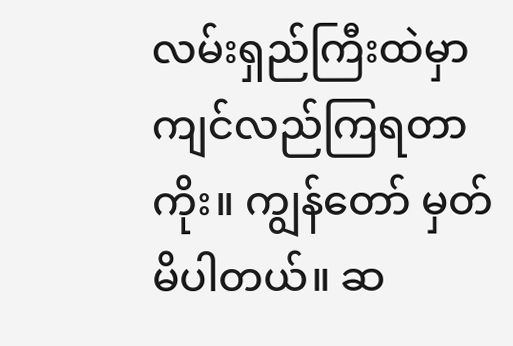လမ်းရှည်ကြီးထဲမှာ ကျင်လည်ကြရတာကိုး။ ကျွန်တော် မှတ်မိပါတယ်။ ဆ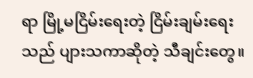ရာ မြို့မငြိမ်းရေးတဲ့ ငြိမ်းချမ်းရေးသည် ပျားသကာဆိုတဲ့ သီချင်းတွေ။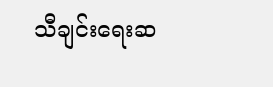သီချင်းရေးဆ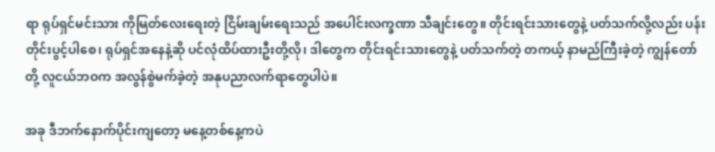ရာ ရုပ်ရှင်မင်းသား ကိုမြတ်လေးရေးတဲ့ ငြိမ်းချမ်းရေးသည် အပေါင်းလက္ခဏာ သီချင်းတွေ။ တိုင်းရင်းသားတွေနဲ့ ပတ်သက်လို့လည်း ပန်းတိုင်းပွင့်ပါစေ၊ ရုပ်ရှင်အနေနဲ့ဆို ပင်လုံထိပ်ထားဦးတို့လို၊ ဒါတွေက တိုင်းရင်းသားတွေနဲ့ ပတ်သက်တဲ့ တကယ့် နာမည်ကြီးခဲ့တဲ့ ကျွန်တော်တို့ လူငယ်ဘဝက အလွန်စွဲမက်ခဲ့တဲ့ အနုပညာလက်ရာတွေပါပဲ။

အခု ဒီဘက်နောက်ပိုင်းကျတော့ မနေ့တစ်နေ့ကပဲ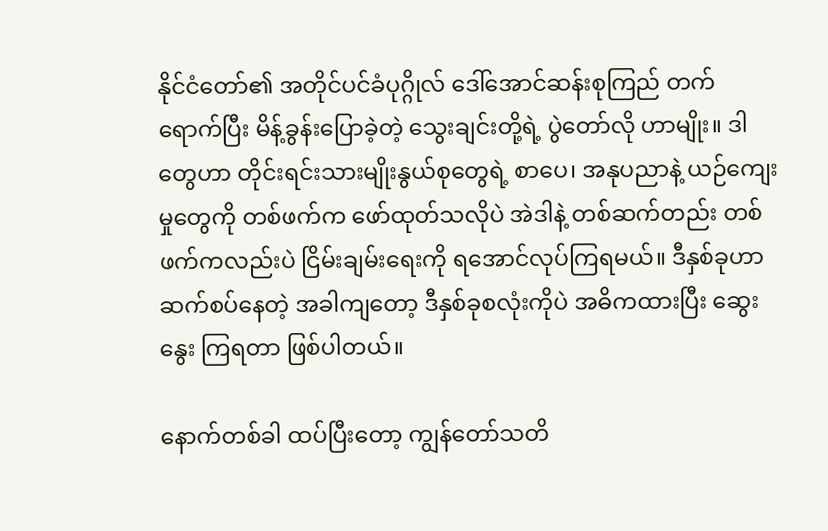နိုင်ငံတော်၏ အတိုင်ပင်ခံပုဂ္ဂိုလ် ဒေါ်အောင်ဆန်းစုကြည် တက်ရောက်ပြီး မိန့်ခွန်းပြောခဲ့တဲ့ သွေးချင်းတို့ရဲ့ ပွဲတော်လို ဟာမျိုး။ ဒါတွေဟာ တိုင်းရင်းသားမျိုးနွယ်စုတွေရဲ့ စာပေ၊ အနုပညာနဲ့ ယဉ်ကျေးမှုတွေကို တစ်ဖက်က ဖော်ထုတ်သလိုပဲ အဲဒါနဲ့ တစ်ဆက်တည်း တစ်ဖက်ကလည်းပဲ ငြိမ်းချမ်းရေးကို ရအောင်လုပ်ကြရမယ်။ ဒီနှစ်ခုဟာ ဆက်စပ်နေတဲ့ အခါကျတော့ ဒီနှစ်ခုစလုံးကိုပဲ အဓိကထားပြီး ဆွေးနွေး ကြရတာ ဖြစ်ပါတယ်။

နောက်တစ်ခါ ထပ်ပြီးတော့ ကျွန်တော်သတိ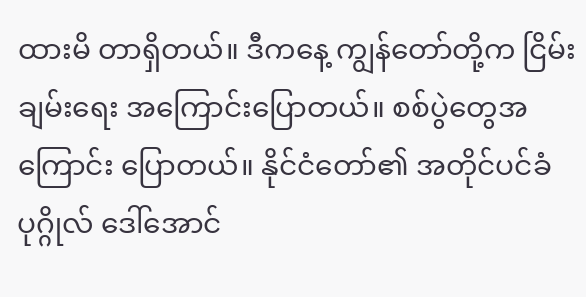ထားမိ တာရှိတယ်။ ဒီကနေ့ ကျွန်တော်တို့က ငြိမ်းချမ်းရေး အကြောင်းပြောတယ်။ စစ်ပွဲတွေအကြောင်း ပြောတယ်။ နိုင်ငံတော်၏ အတိုင်ပင်ခံ ပုဂ္ဂိုလ် ဒေါ်အောင်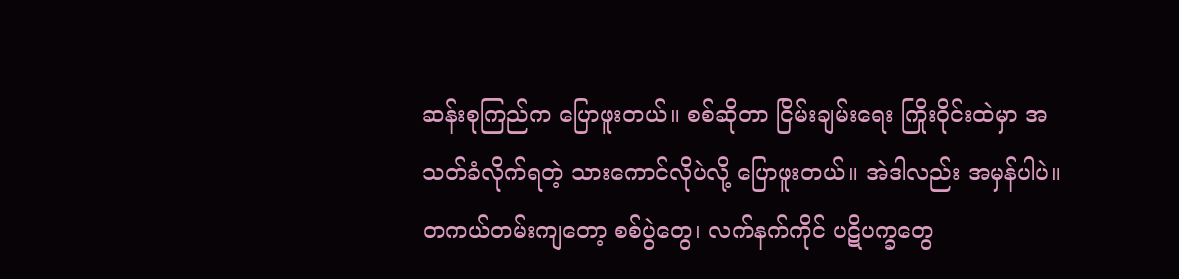ဆန်းစုကြည်က ပြောဖူးတယ်။ စစ်ဆိုတာ ငြိမ်းချမ်းရေး ကြိုးဝိုင်းထဲမှာ အသတ်ခံလိုက်ရတဲ့ သားကောင်လိုပဲလို့ ပြောဖူးတယ်။ အဲဒါလည်း အမှန်ပါပဲ။ တကယ်တမ်းကျတော့ စစ်ပွဲတွေ၊ လက်နက်ကိုင် ပဋိပက္ခတွေ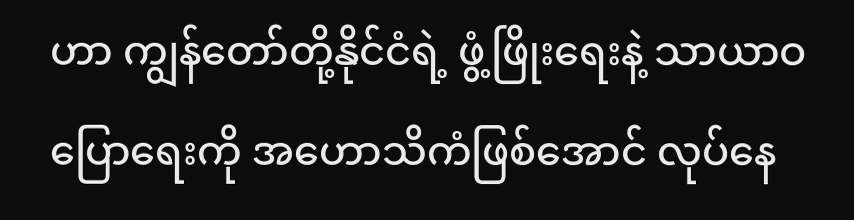ဟာ ကျွန်တော်တို့နိုင်ငံရဲ့ ဖွံ့ဖြိုးရေးနဲ့ သာယာဝပြောရေးကို အဟောသိကံဖြစ်အောင် လုပ်နေ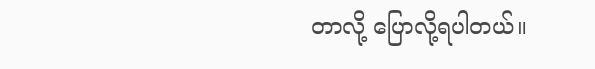တာလို့ ပြောလို့ရပါတယ်။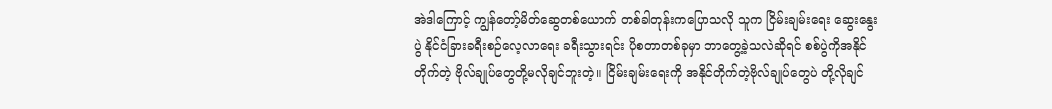အဲဒါကြောင့် ကျွန်တော့်မိတ်ဆွေတစ်ယောက် တစ်ခါတုန်းကပြောသလို သူက ငြိမ်းချမ်းရေး ဆွေးနွေးပွဲ နိုင်ငံခြားခရီးစဉ်လေ့လာရေး ခရီးသွားရင်း ပိုစတာတစ်ခုမှာ ဘာတွေ့ခဲ့သလဲဆိုရင် စစ်ပွဲကိုအနိုင်တိုက်တဲ့ ဗိုလ်ချုပ်တွေတို့မလိုချင်ဘူးတဲ့။ ငြိမ်းချမ်းရေးကို အနိုင်တိုက်တဲ့ဗိုလ်ချုပ်တွေပဲ တို့လိုချင်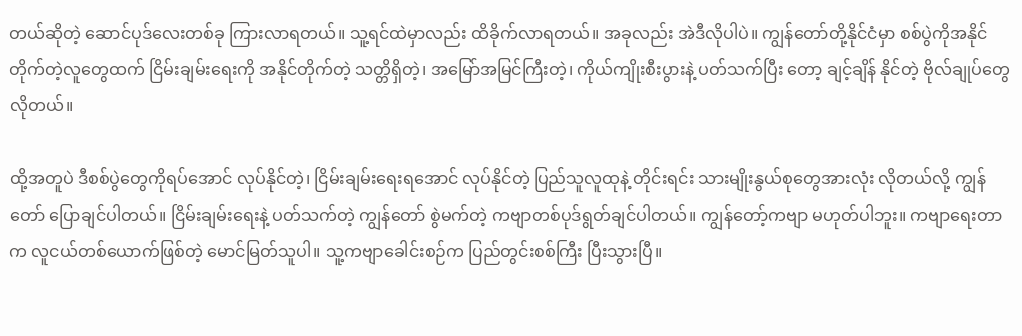တယ်ဆိုတဲ့ ဆောင်ပုဒ်လေးတစ်ခု ကြားလာရတယ်။ သူ့ရင်ထဲမှာလည်း ထိခိုက်လာရတယ်။ အခုလည်း အဲဒီလိုပါပဲ။ ကျွန်တော်တို့နိုင်ငံမှာ စစ်ပွဲကိုအနိုင် တိုက်တဲ့လူတွေထက် ငြိမ်းချမ်းရေးကို အနိုင်တိုက်တဲ့ သတ္တိရှိတဲ့၊ အမြော်အမြင်ကြီးတဲ့၊ ကိုယ်ကျိုးစီးပွားနဲ့ ပတ်သက်ပြီး တော့ ချင့်ချိန် နိုင်တဲ့ ဗိုလ်ချုပ်တွေလိုတယ်။

ထို့အတူပဲ ဒီစစ်ပွဲတွေကိုရပ်အောင် လုပ်နိုင်တဲ့၊ ငြိမ်းချမ်းရေးရအောင် လုပ်နိုင်တဲ့ ပြည်သူလူထုနဲ့ တိုင်းရင်း သားမျိုးနွယ်စုတွေအားလုံး လိုတယ်လို့ ကျွန်တော် ပြောချင်ပါတယ်။ ငြိမ်းချမ်းရေးနဲ့ ပတ်သက်တဲ့ ကျွန်တော် စွဲမက်တဲ့ ကဗျာတစ်ပုဒ်ရွတ်ချင်ပါတယ်။ ကျွန်တော့်ကဗျာ မဟုတ်ပါဘူး။ ကဗျာရေးတာက လူငယ်တစ်ယောက်ဖြစ်တဲ့ မောင်မြတ်သူပါ။ သူ့ကဗျာခေါင်းစဉ်က ပြည်တွင်းစစ်ကြီး ပြီးသွားပြီ။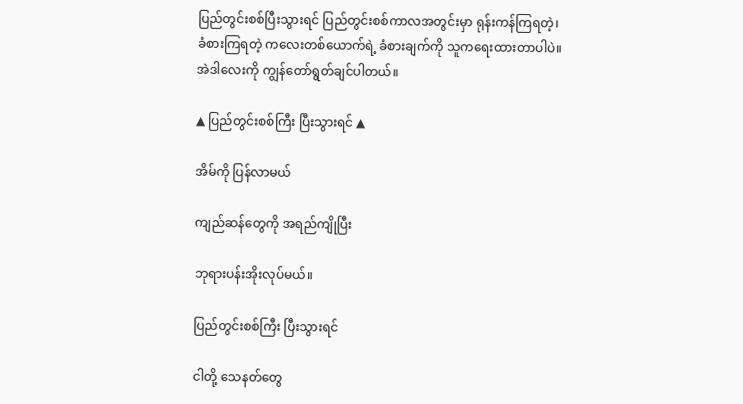ပြည်တွင်းစစ်ပြီးသွားရင် ပြည်တွင်းစစ်ကာလအတွင်းမှာ ရုန်းကန်ကြရတဲ့၊ ခံစားကြရတဲ့ ကလေးတစ်ယောက်ရဲ့ ခံစားချက်ကို သူကရေးထားတာပါပဲ။ အဲဒါလေးကို ကျွန်တော်ရွတ်ချင်ပါတယ်။

▲ ပြည်တွင်းစစ်ကြီး ပြီးသွားရင် ▲

အိမ်ကို ပြန်လာမယ်

ကျည်ဆန်တွေကို အရည်ကျိုပြီး

ဘုရားပန်းအိုးလုပ်မယ်။

ပြည်တွင်းစစ်ကြီး ပြီးသွားရင်

ငါတို့ သေနတ်တွေ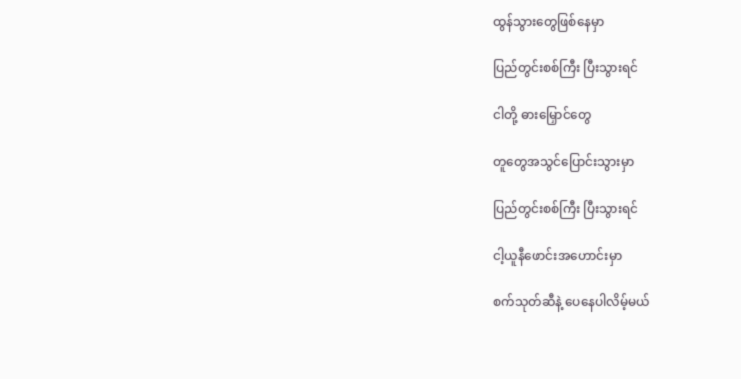ထွန်သွားတွေဖြစ်နေမှာ

ပြည်တွင်းစစ်ကြီး ပြီးသွားရင်

ငါတို့ ဓားမြှောင်တွေ

တူတွေအသွင်ပြောင်းသွားမှာ

ပြည်တွင်းစစ်ကြီး ပြီးသွားရင်

ငါ့ယူနီဖောင်းအဟောင်းမှာ

စက်သုတ်ဆီနဲ့ ပေနေပါလိမ့်မယ်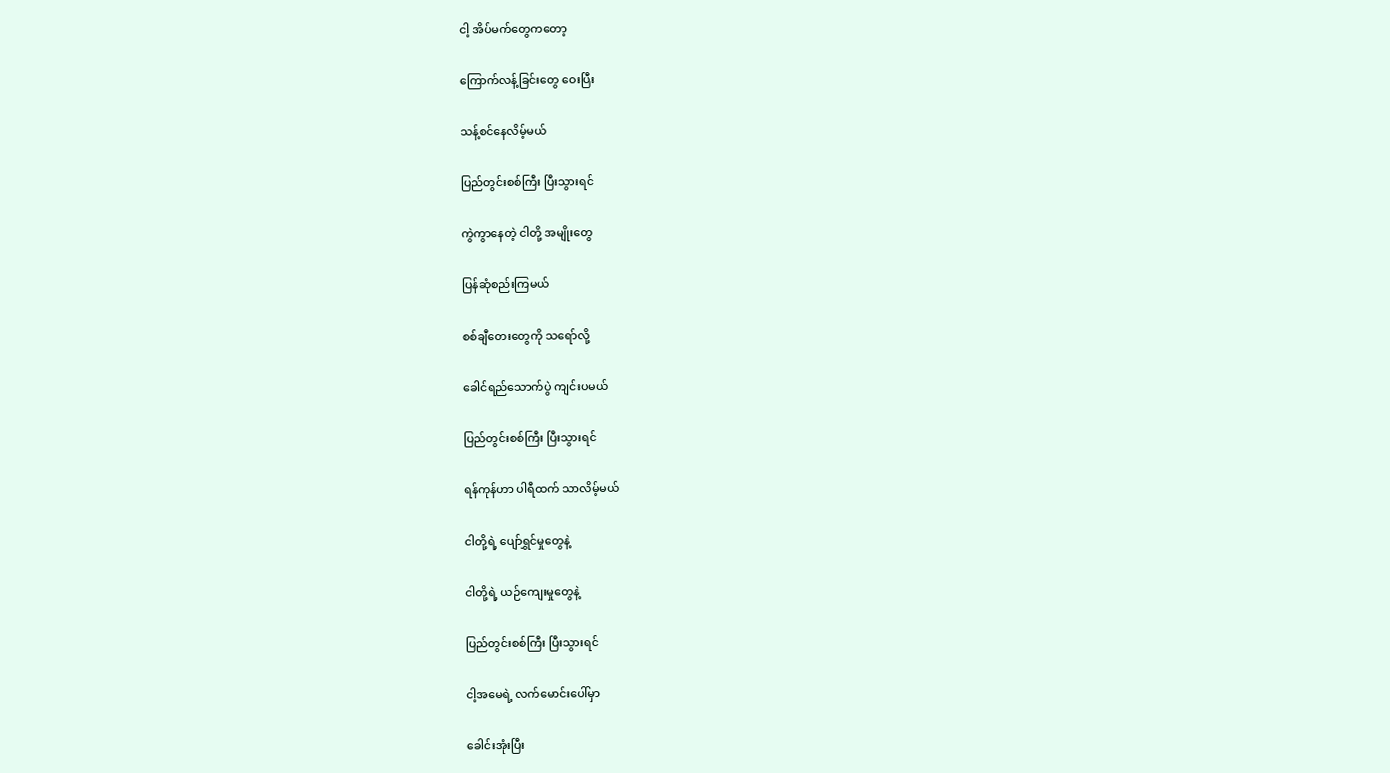ငါ့ အိပ်မက်တွေကတော့

ကြောက်လန့်ခြင်းတွေ ဝေးပြီး

သန့်စင်နေလိမ့်မယ်

ပြည်တွင်းစစ်ကြီး ပြီးသွားရင်

ကွဲကွာနေတဲ့ ငါတို့ အမျိုးတွေ

ပြန်ဆုံစည်းကြမယ်

စစ်ချီတေးတွေကို သရော်လို့

ခေါင်ရည်သောက်ပွဲ ကျင်းပမယ်

ပြည်တွင်းစစ်ကြီး ပြီးသွားရင်

ရန်ကုန်ဟာ ပါရီထက် သာလိမ့်မယ်

ငါတို့ရဲ့ ပျော်ရွှင်မှုတွေနဲ့

ငါတို့ရဲ့ ယဉ်ကျေးမှုတွေနဲ့

ပြည်တွင်းစစ်ကြီး ပြီးသွားရင်

ငါ့အမေရဲ့ လက်မောင်းပေါ်မှာ

ခေါင်းအုံးပြီး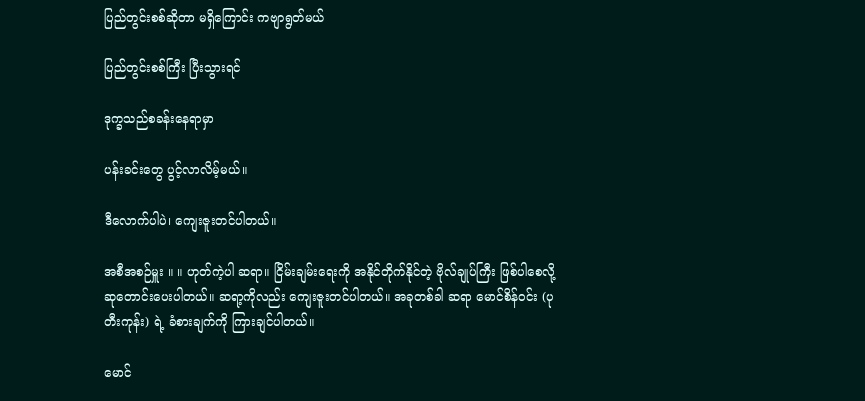ပြည်တွင်းစစ်ဆိုတာ မရှိကြောင်း ကဗျာရွတ်မယ်

ပြည်တွင်းစစ်ကြီး ပြီးသွားရင်

ဒုက္ခသည်စခန်းနေရာမှာ

ပန်းခင်းတွေ ပွင့်လာလိမ့်မယ်။

ဒီလောက်ပါပဲ၊ ကျေးဇူးတင်ပါတယ်။

အစီအစဉ်မှူး ။ ။ ဟုတ်ကဲ့ပါ ဆရာ။ ငြိမ်းချမ်းရေးကို အနိုင်တိုက်နိုင်တဲ့ ဗိုလ်ချုပ်ကြီး ဖြစ်ပါစေလို့ ဆုတောင်းပေးပါတယ်။ ဆရာ့ကိုလည်း ကျေးဇူးတင်ပါတယ်။ အခုတစ်ခါ ဆရာ မောင်စိန်ဝင်း (ပုတီးကုန်း) ရဲ့ ခံစားချက်ကို ကြားချင်ပါတယ်။

မောင်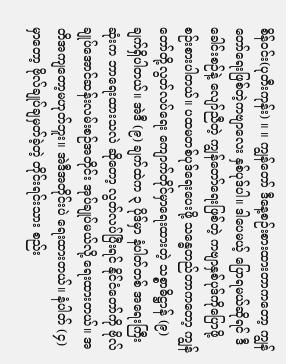စိန်ဝင်း(ပုတီးကုန်း) ။ ။ ကျွန်တော် ဒီနေ့စဉ်းစားထားတာကတော့ ကျွန်တော်ရေးဖြစ်တဲ့ကဗျာလေး နှစ်ပုဒ်ပါ။ ဒါပေမယ့် ပြောရမယ်ဆိုရင် ဒီခေါင်းစဉ်နဲ့ လျော်ညီတဲ့ ကျွန်တော်ရေးဖြစ်တဲ့ ကဗျာနှစ်ပုဒ်ကိုပြောဖို့ စဉ်းစားပါတယ်။ ပထမတစ်ပုဒ်ရေးပေးဖို့ သန္ဓေတည်တာကတော့ ကျွန်တော်တို့လွတ်လပ်ရေး ကျောက်တိုင်မှာရေးထားတဲ့ သစ္စာဓိဋ္ဌာန် (၉) ချက်ရှိပါတယ်။ အဲဒီ (၉) ချက်ထဲက ၃ ပိုဒ်မှာ နံပါတ်တစ် အရေးကြီးဆုံးက ဘာရေးထားသလဲ ဆိုတော့ လွတ်လပ်ပြီးရင် နိုင်ငံတော်ကို ဗိုလ်ချုပ်အောင်ဆန်းလမ်းစဉ်အတိုင်း အုပ်ချုပ်မယ်လို့ ရေးထားတယ်။ အတိအကျတော့မဟုတ်ဘူး။ အဲဒီအတိုင်းပဲ ရေးထားတယ်။ နံပါတ် (၄) မှာတော့ ဗိုလ်ချုပ်ချမှတ်ခဲ့တဲ့ တိုင်းရင်းသား စည်း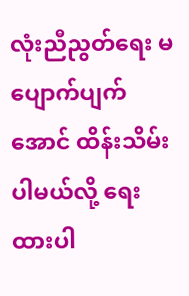လုံးညီညွတ်ရေး မပျောက်ပျက်အောင် ထိန်းသိမ်းပါမယ်လို့ ရေးထားပါ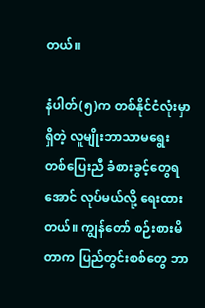တယ်။

နံပါတ်(၅)က တစ်နိုင်ငံလုံးမှာရှိတဲ့ လူမျိုးဘာသာမရွေး တစ်ပြေးညီ ခံစားခွင့်တွေရအောင် လုပ်မယ်လို့ ရေးထားတယ်။ ကျွန်တော် စဉ်းစားမိတာက ပြည်တွင်းစစ်တွေ ဘာ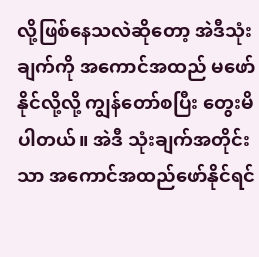လို့ဖြစ်နေသလဲဆိုတော့ အဲဒီသုံးချက်ကို အကောင်အထည် မဖော်နိုင်လို့လို့ ကျွန်တော်စပြီး တွေးမိပါတယ်။ အဲဒီ သုံးချက်အတိုင်းသာ အကောင်အထည်ဖော်နိုင်ရင်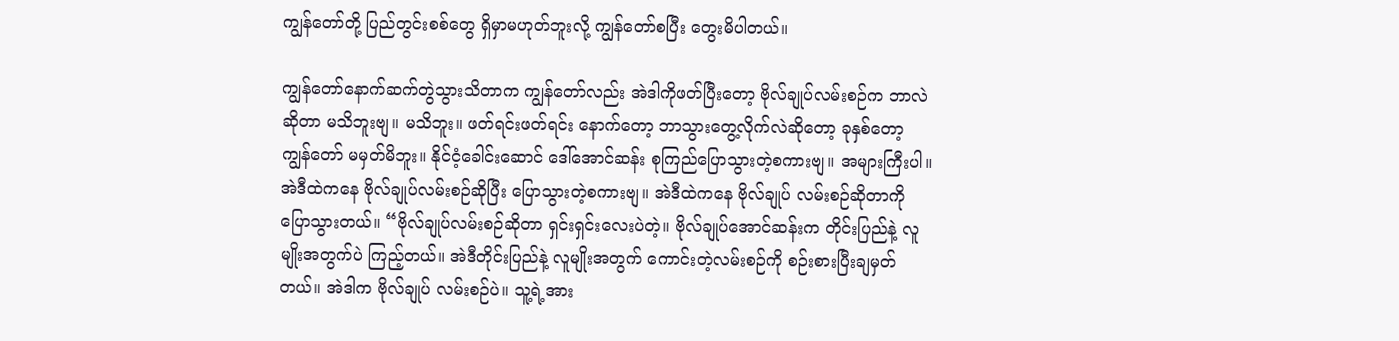ကျွန်တော်တို့ ပြည်တွင်းစစ်တွေ ရှိမှာမဟုတ်ဘူးလို့ ကျွန်တော်စပြီး တွေးမိပါတယ်။

ကျွန်တော်နောက်ဆက်တွဲသွားသိတာက ကျွန်တော်လည်း အဲဒါကိုဖတ်ပြီးတော့ ဗိုလ်ချုပ်လမ်းစဉ်က ဘာလဲဆိုတာ မသိဘူးဗျ။ မသိဘူး။ ဖတ်ရင်းဖတ်ရင်း နောက်တော့ ဘာသွားတွေ့လိုက်လဲဆိုတော့ ခုနှစ်တော့ ကျွန်တော် မမှတ်မိဘူး။ နိုင်ငံ့ခေါင်းဆောင် ဒေါ်အောင်ဆန်း စုကြည်ပြောသွားတဲ့စကားဗျ။ အများကြီးပါ။ အဲဒီထဲကနေ ဗိုလ်ချုပ်လမ်းစဉ်ဆိုပြီး ပြောသွားတဲ့စကားဗျ။ အဲဒီထဲကနေ ဗိုလ်ချုပ် လမ်းစဉ်ဆိုတာကို ပြောသွားတယ်။ “ဗိုလ်ချုပ်လမ်းစဉ်ဆိုတာ ရှင်းရှင်းလေးပဲတဲ့။ ဗိုလ်ချုပ်အောင်ဆန်းက တိုင်းပြည်နဲ့ လူမျိုးအတွက်ပဲ ကြည့်တယ်။ အဲဒီတိုင်းပြည်နဲ့ လူမျိုးအတွက် ကောင်းတဲ့လမ်းစဉ်ကို စဉ်းစားပြီးချမှတ်တယ်။ အဲဒါက ဗိုလ်ချုပ် လမ်းစဉ်ပဲ။ သူ့ရဲ့အား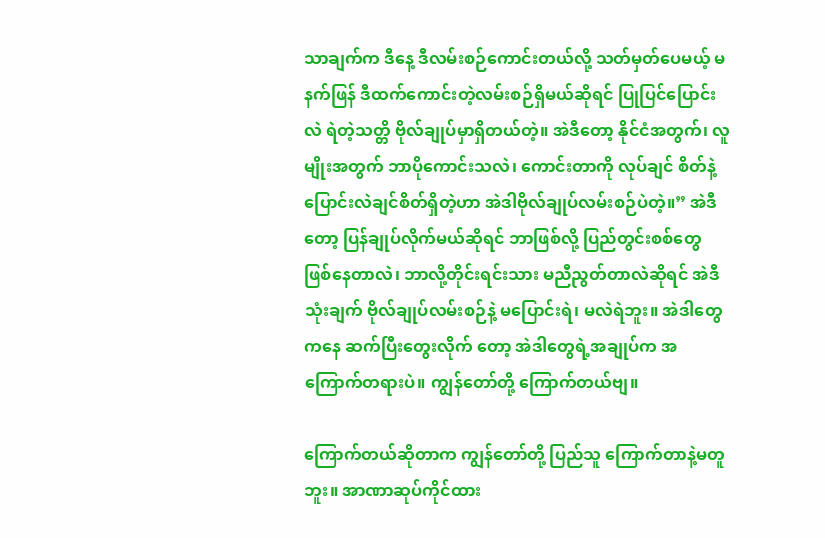သာချက်က ဒီနေ့ ဒီလမ်းစဉ်ကောင်းတယ်လို့ သတ်မှတ်ပေမယ့် မနက်ဖြန် ဒီထက်ကောင်းတဲ့လမ်းစဉ်ရှိမယ်ဆိုရင် ပြုပြင်ပြောင်းလဲ ရဲတဲ့သတ္တိ ဗိုလ်ချုပ်မှာရှိတယ်တဲ့။ အဲဒီတော့ နိုင်ငံအတွက်၊ လူမျိုးအတွက် ဘာပိုကောင်းသလဲ၊ ကောင်းတာကို လုပ်ချင် စိတ်နဲ့ ပြောင်းလဲချင်စိတ်ရှိတဲ့ဟာ အဲဒါဗိုလ်ချုပ်လမ်းစဉ်ပဲတဲ့။” အဲဒီတော့ ပြန်ချုပ်လိုက်မယ်ဆိုရင် ဘာဖြစ်လို့ ပြည်တွင်းစစ်တွေ ဖြစ်နေတာလဲ၊ ဘာလို့တိုင်းရင်းသား မညီညွတ်တာလဲဆိုရင် အဲဒီ သုံးချက် ဗိုလ်ချုပ်လမ်းစဉ်နဲ့ မပြောင်းရဲ၊ မလဲရဲဘူး။ အဲဒါတွေကနေ ဆက်ပြီးတွေးလိုက် တော့ အဲဒါတွေရဲ့အချုပ်က အကြောက်တရားပဲ။ ကျွန်တော်တို့ ကြောက်တယ်ဗျ။

ကြောက်တယ်ဆိုတာက ကျွန်တော်တို့ ပြည်သူ ကြောက်တာနဲ့မတူဘူး။ အာဏာဆုပ်ကိုင်ထား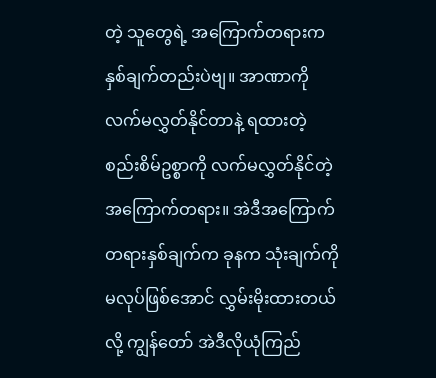တဲ့ သူတွေရဲ့ အကြောက်တရားက နှစ်ချက်တည်းပဲဗျ။ အာဏာကို လက်မလွှတ်နိုင်တာနဲ့ ရထားတဲ့ စည်းစိမ်ဥစ္စာကို လက်မလွှတ်နိုင်တဲ့အကြောက်တရား။ အဲဒီအကြောက် တရားနှစ်ချက်က ခုနက သုံးချက်ကို မလုပ်ဖြစ်အောင် လွှမ်းမိုးထားတယ်လို့ ကျွန်တော် အဲဒီလိုယုံကြည်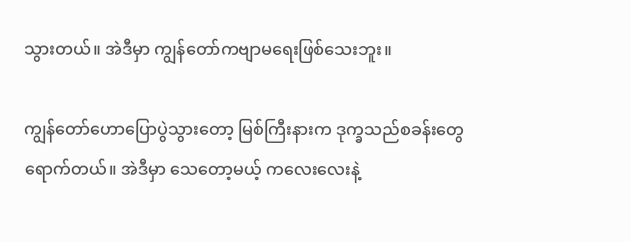သွားတယ်။ အဲဒီမှာ ကျွန်တော်ကဗျာမရေးဖြစ်သေးဘူး။

ကျွန်တော်ဟောပြောပွဲသွားတော့ မြစ်ကြီးနားက ဒုက္ခသည်စခန်းတွေရောက်တယ်။ အဲဒီမှာ သေတော့မယ့် ကလေးလေးနဲ့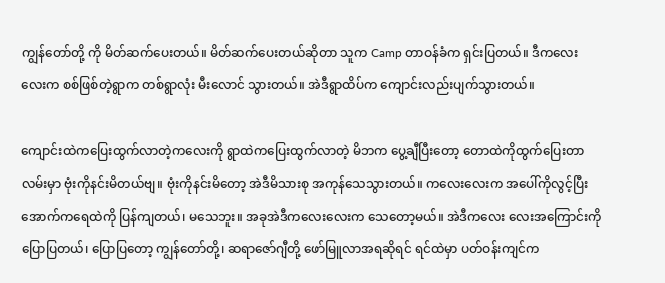ကျွန်တော်တို့ ကို မိတ်ဆက်ပေးတယ်။ မိတ်ဆက်ပေးတယ်ဆိုတာ သူက Camp တာဝန်ခံက ရှင်းပြတယ်။ ဒီကလေးလေးက စစ်ဖြစ်တဲ့ရွာက တစ်ရွာလုံး မီးလောင် သွားတယ်။ အဲဒီရွာထိပ်က ကျောင်းလည်းပျက်သွားတယ်။

ကျောင်းထဲကပြေးထွက်လာတဲ့ကလေးကို ရွာထဲကပြေးထွက်လာတဲ့ မိဘက ပွေ့ချီပြီးတော့ တောထဲကိုထွက်ပြေးတာလမ်းမှာ ဗုံးကိုနင်းမိတယ်ဗျ။ ဗုံးကိုနင်းမိတော့ အဲဒီမိသားစု အကုန်သေသွားတယ်။ ကလေးလေးက အပေါ်ကိုလွင့်ပြီး အောက်ကရေထဲကို ပြန်ကျတယ်၊ မသေဘူး။ အခုအဲဒီကလေးလေးက သေတော့မယ်။ အဲဒီကလေး လေးအကြောင်းကို ပြောပြတယ်၊ ပြောပြတော့ ကျွန်တော်တို့၊ ဆရာဇော်ဂျီတို့ ဖော်မြူလာအရဆိုရင် ရင်ထဲမှာ ပတ်ဝန်းကျင်က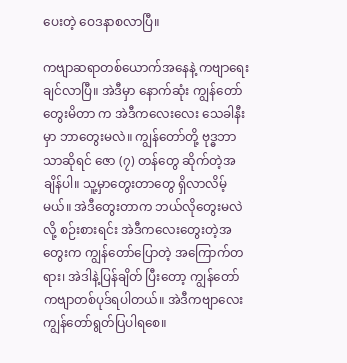ပေးတဲ့ ဝေဒနာစလာပြီ။

ကဗျာဆရာတစ်ယောက်အနေနဲ့ ကဗျာရေးချင်လာပြီ။ အဲဒီမှာ နောက်ဆုံး ကျွန်တော်တွေးမိတာ က အဲဒီကလေးလေး သေခါနီးမှာ ဘာတွေးမလဲ။ ကျွန်တော်တို့ ဗုဒ္ဓဘာသာဆိုရင် ဇော (၇) တန်တွေ ဆိုက်တဲ့အချိန်ပါ။ သူ့မှာတွေးတာတွေ ရှိလာလိမ့်မယ်။ အဲဒီတွေးတာက ဘယ်လိုတွေးမလဲလို့ စဉ်းစားရင်း အဲဒီကလေးတွေးတဲ့အတွေးက ကျွန်တော်ပြောတဲ့ အကြောက်တရား၊ အဲဒါနဲ့ပြန်ချိတ် ပြီးတော့ ကျွန်တော်ကဗျာတစ်ပုဒ်ရပါတယ်။ အဲဒီကဗျာလေး ကျွန်တော်ရွတ်ပြပါရစေ။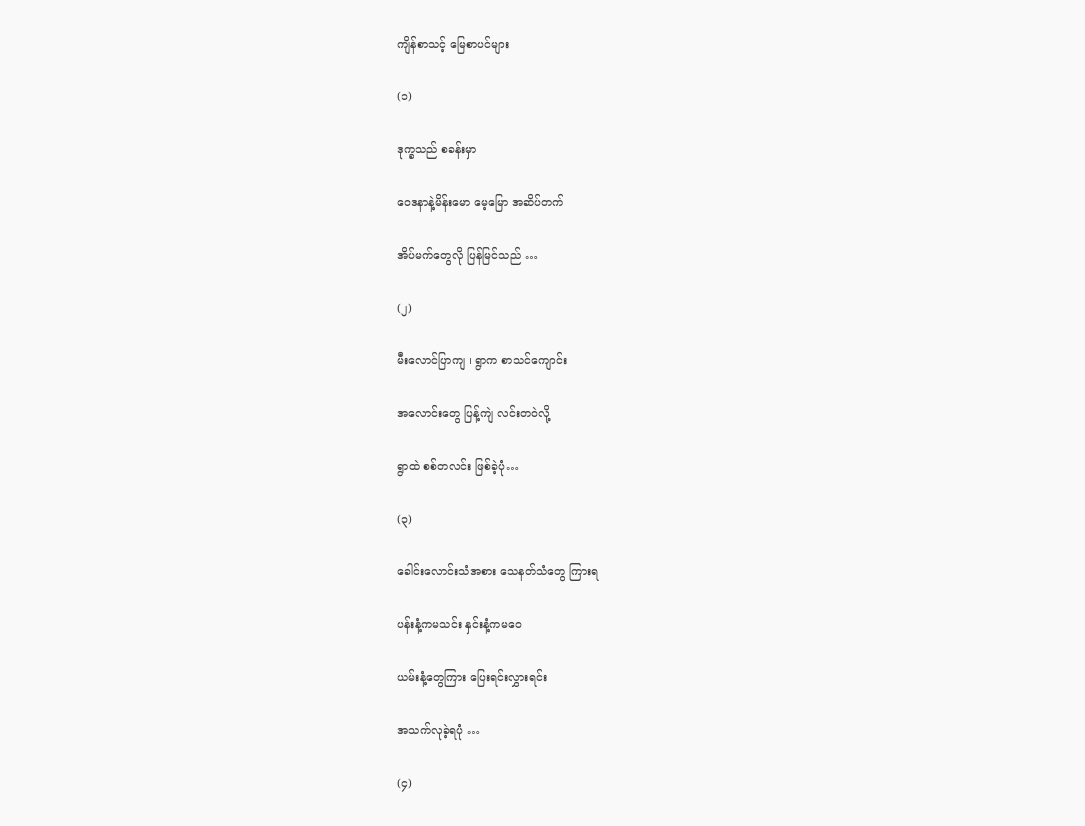ကျိန်စာသင့် မြေစာပင်များ

(၁)

ဒုက္ခသည် စခန်းမှာ

ဝေဒနာနဲ့မိန်းမော မေ့မြော အဆိပ်တက်

အိပ်မက်တွေလို ပြန်မြင်သည် …

(၂)

မီးလောင်ပြာကျ ၊ ရွာက စာသင်ကျောင်း

အလောင်းတွေ ပြန့်ကျဲ လင်းတဝဲလို့

ရွာထဲ စစ်တလင်း ဖြစ်ခဲ့ပုံ…

(၃)

ခေါင်းလောင်းသံအစား သေနတ်သံတွေ ကြားရ

ပန်းနံ့ကမသင်း နှင်းနံ့ကမဝေ

ယမ်းနံ့တွေကြား ပြေးရင်းလွှားရင်း

အသက်လုခဲ့ရပုံ …

(၄)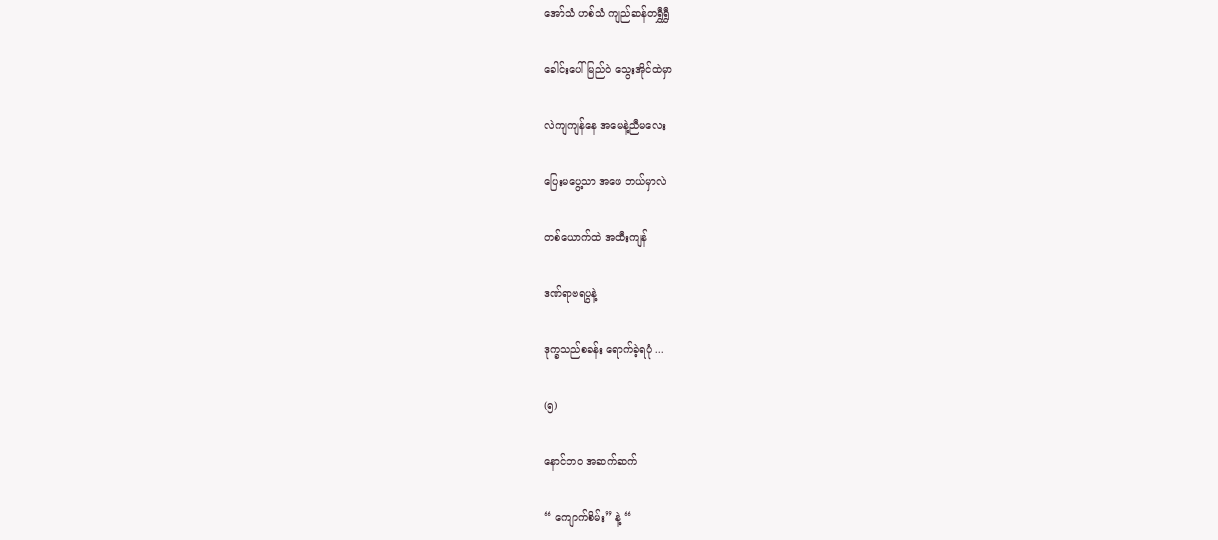အော်သံ ဟစ်သံ ကျည်ဆန်တရွှီရွှီ

ခေါင်းပေါ်မြည်ဝဲ သွေးအိုင်ထဲမှာ

လဲကျကျန်နေ အမေနဲ့ညီမလေး

ပြေးမပွေ့သာ အဖေ ဘယ်မှာလဲ

တစ်ယောက်ထဲ အထီးကျန်

ဒဏ်ရာဗရပွနဲ့

ဒုက္ခသည်စခန်း ရောက်ခဲ့ရပုံ ...

(၅)

နောင်ဘ၀ အဆက်ဆက်

“ ကျောက်စိမ်း” နဲ့ “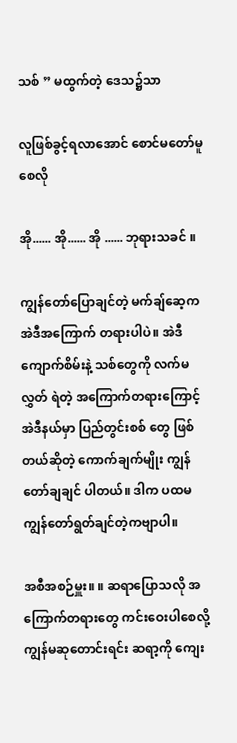သစ် ” မထွက်တဲ့ ဒေသ၌သာ

လူဖြစ်ခွင့်ရလာအောင် စောင်မတော်မူစေလို

အို...... အို...... အို ...... ဘုရားသခင် ။

ကျွန်တော်ပြောချင်တဲ့ မက်ချ်ဆေ့က အဲဒီအကြောက် တရားပါပဲ။ အဲဒီ ကျောက်စိမ်းနဲ့ သစ်တွေကို လက်မလွှတ် ရဲတဲ့ အကြောက်တရားကြောင့် အဲဒီနယ်မှာ ပြည်တွင်းစစ် တွေ ဖြစ်တယ်ဆိုတဲ့ ကောက်ချက်မျိုး ကျွန်တော်ချချင် ပါတယ်။ ဒါက ပထမ ကျွန်တော်ရွတ်ချင်တဲ့ကဗျာပါ။

အစီအစဉ်မှူး။ ။ ဆရာပြောသလို အကြောက်တရားတွေ ကင်းဝေးပါစေလို့ ကျွန်မဆုတောင်းရင်း ဆရာ့ကို ကျေး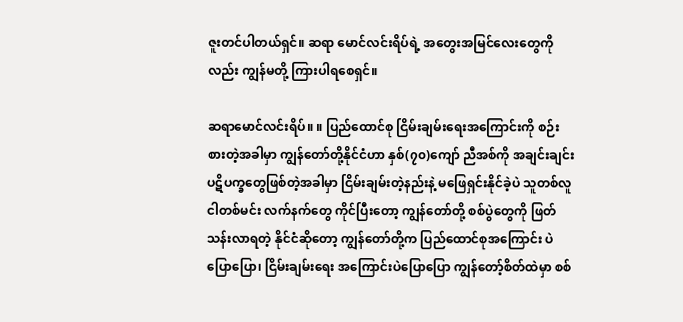ဇူးတင်ပါတယ်ရှင်။ ဆရာ မောင်လင်းရိပ်ရဲ့ အတွေးအမြင်လေးတွေကိုလည်း ကျွန်မတို့ ကြားပါရစေရှင်။

ဆရာမောင်လင်းရိပ်။ ။ ပြည်ထောင်စု ငြိမ်းချမ်းရေးအကြောင်းကို စဉ်းစားတဲ့အခါမှာ ကျွန်တော်တို့နိုင်ငံဟာ နှစ်(၇၀)ကျော် ညီအစ်ကို အချင်းချင်း ပဋိပက္ခတွေဖြစ်တဲ့အခါမှာ ငြိမ်းချမ်းတဲ့နည်းနဲ့ မဖြေရှင်းနိုင်ခဲ့ပဲ သူတစ်လူ ငါတစ်မင်း လက်နက်တွေ ကိုင်ပြီးတော့ ကျွန်တော်တို့ စစ်ပွဲတွေကို ဖြတ်သန်းလာရတဲ့ နိုင်ငံဆိုတော့ ကျွန်တော်တို့က ပြည်ထောင်စုအကြောင်း ပဲပြောပြော၊ ငြိမ်းချမ်းရေး အကြောင်းပဲပြောပြော ကျွန်တော့်စိတ်ထဲမှာ စစ်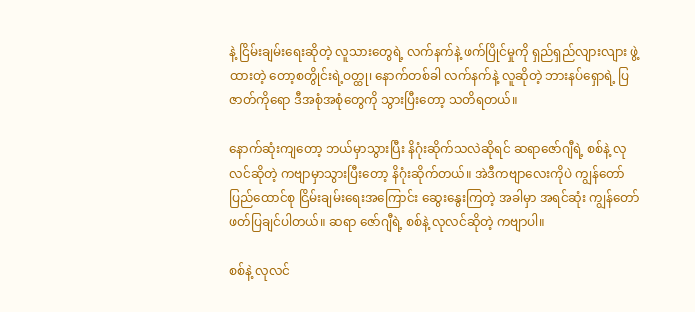နဲ့ ငြိမ်းချမ်းရေးဆိုတဲ့ လူသားတွေရဲ့ လက်နက်နဲ့ ဖက်ပြိုင်မှုကို ရှည်ရှည်လျားလျား ဖွဲ့ထားတဲ့ တော့စတွိုင်းရဲ့ဝတ္ထု၊ နောက်တစ်ခါ လက်နက်နဲ့ လူဆိုတဲ့ ဘားနပ်ရှောရဲ့ ပြဇာတ်ကိုရော ဒီအစုံအစုံတွေကို သွားပြီးတော့ သတိရတယ်။

နောက်ဆုံးကျတော့ ဘယ်မှာသွားပြီး နိဂုံးဆိုက်သလဲဆိုရင် ဆရာဇော်ဂျီရဲ့ စစ်နဲ့ လုလင်ဆိုတဲ့ ကဗျာမှာသွားပြီးတော့ နိဂုံးဆိုက်တယ်။ အဲဒီကဗျာလေးကိုပဲ ကျွန်တော် ပြည်ထောင်စု ငြိမ်းချမ်းရေးအကြောင်း ဆွေးနွေးကြတဲ့ အခါမှာ အရင်ဆုံး ကျွန်တော်ဖတ်ပြချင်ပါတယ်။ ဆရာ ဇော်ဂျီရဲ့ စစ်နဲ့ လုလင်ဆိုတဲ့ ကဗျာပါ။

စစ်နဲ့ လုလင်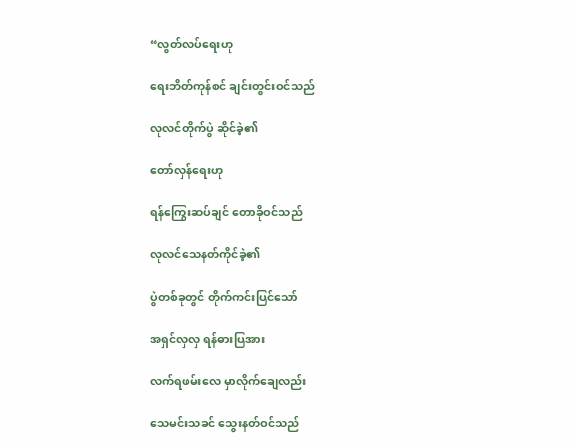“လွတ်လပ်ရေးဟု

ရေးဘိတ်ကုန်စင် ချင်းတွင်းဝင်သည်

လုလင်တိုက်ပွဲ ဆိုင်ခဲ့၏

တော်လှန်ရေးဟု

ရန်ကြွေးဆပ်ချင် တောခိုဝင်သည်

လုလင်သေနတ်ကိုင်ခဲ့၏

ပွဲတစ်ခုတွင် တိုက်ကင်းပြင်သော်

အရှင်လှလှ ရန်ဓားပြအား

လက်ရဖမ်းလေ မှာလိုက်ချေလည်း

သေမင်းသခင် သွေးနတ်ဝင်သည်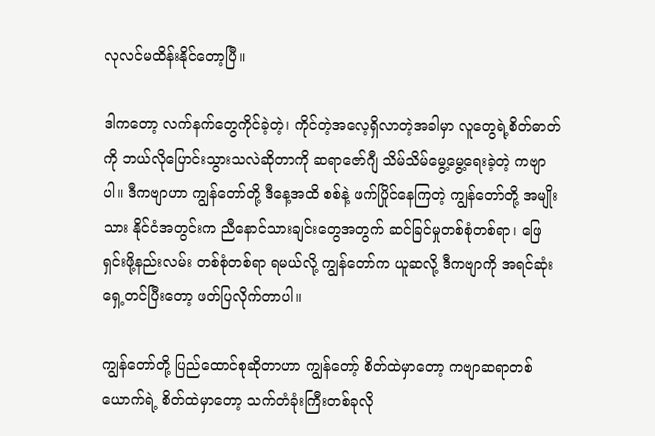လုလင်မထိန်းနိုင်တော့ပြီ။

ဒါကတော့ လက်နက်တွေကိုင်ခဲ့တဲ့၊ ကိုင်တဲ့အလေ့ရှိလာတဲ့အခါမှာ လူတွေရဲ့စိတ်ဓာတ်ကို ဘယ်လိုပြောင်းသွားသလဲဆိုတာကို ဆရာဇော်ဂျီ သိမ်သိမ်မွေ့မွေ့ရေးခဲ့တဲ့ ကဗျာပါ။ ဒီကဗျာဟာ ကျွန်တော်တို့ ဒီနေ့အထိ စစ်နဲ့ ဖက်ပြိုင်နေကြတဲ့ ကျွန်တော်တို့ အမျိုးသား နိုင်ငံအတွင်းက ညီနောင်သားချင်းတွေအတွက် ဆင်ခြင်မှုတစ်စုံတစ်ရာ၊ ဖြေရှင်းဖို့နည်းလမ်း တစ်စုံတစ်ရာ ရမယ်လို့ ကျွန်တော်က ယူဆလို့ ဒီကဗျာကို အရင်ဆုံး ရှေ့တင်ပြီးတော့ ဖတ်ပြလိုက်တာပါ။

ကျွန်တော်တို့ ပြည်ထောင်စုဆိုတာဟာ ကျွန်တော့် စိတ်ထဲမှာတော့ ကဗျာဆရာတစ်ယောက်ရဲ့ စိတ်ထဲမှာတော့ သက်တံခုံးကြီးတစ်ခုလို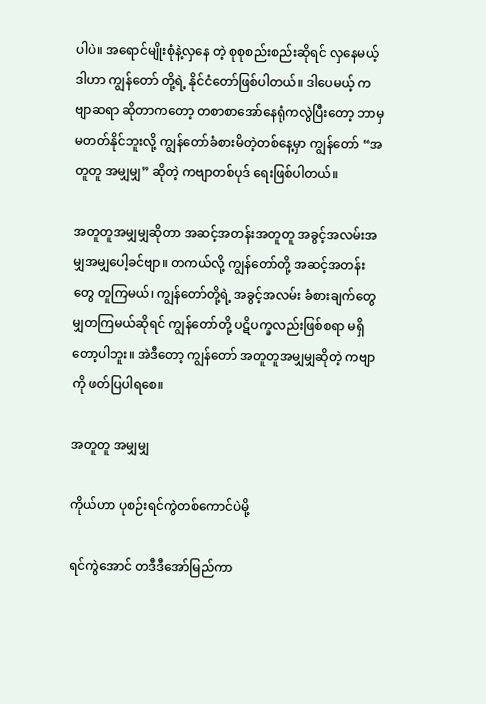ပါပဲ။ အရောင်မျိုးစုံနဲ့လှနေ တဲ့ စုစုစည်းစည်းဆိုရင် လှနေမယ့် ဒါဟာ ကျွန်တော် တို့ရဲ့ နိုင်ငံတော်ဖြစ်ပါတယ်။ ဒါပေမယ့် ကဗျာဆရာ ဆိုတာကတော့ တစာစာအော်နေရုံကလွဲပြီးတော့ ဘာမှမတတ်နိုင်ဘူးလို့ ကျွန်တော်ခံစားမိတဲ့တစ်နေ့မှာ ကျွန်တော် “အတူတူ အမျှမျှ” ဆိုတဲ့ ကဗျာတစ်ပုဒ် ရေးဖြစ်ပါတယ်။

အတူတူအမျှမျှဆိုတာ အဆင့်အတန်းအတူတူ အခွင့်အလမ်းအမျှအမျှပေါ့ခင်ဗျာ။ တကယ်လို့ ကျွန်တော်တို့ အဆင့်အတန်းတွေ တူကြမယ်၊ ကျွန်တော်တို့ရဲ့ အခွင့်အလမ်း ခံစားချက်တွေ မျှတကြမယ်ဆိုရင် ကျွန်တော်တို့ ပဋိပက္ခလည်းဖြစ်စရာ မရှိတော့ပါဘူး။ အဲဒီတော့ ကျွန်တော် အတူတူအမျှမျှဆိုတဲ့ ကဗျာကို ဖတ်ပြပါရစေ။

အတူတူ အမျှမျှ

ကိုယ်ဟာ ပုစဉ်းရင်ကွဲတစ်ကောင်ပဲမို့

ရင်ကွဲအောင် တဒီဒီအော်မြည်ကာ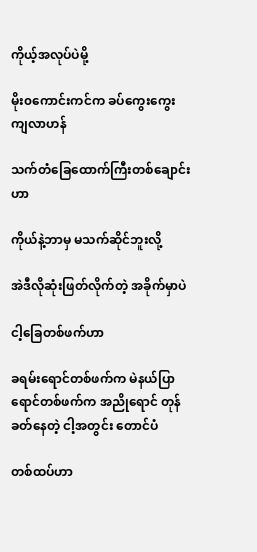ကိုယ့်အလုပ်ပဲမို့

မိုး၀ကောင်းကင်က ခပ်ကွေးကွေး ကျလာဟန်

သက်တံခြေထောက်ကြီးတစ်ချောင်းဟာ

ကိုယ်နဲ့ဘာမှ မသက်ဆိုင်ဘူးလို့

အဲဒီလိုဆုံးဖြတ်လိုက်တဲ့ အခိုက်မှာပဲ

ငါ့ခြေတစ်ဖက်ဟာ

ခရမ်းရောင်တစ်ဖက်က မဲနယ်ပြာရောင်တစ်ဖက်က အညိုရောင် တုန်ခတ်နေတဲ့ ငါ့အတွင်း တောင်ပံ

တစ်ထပ်ဟာ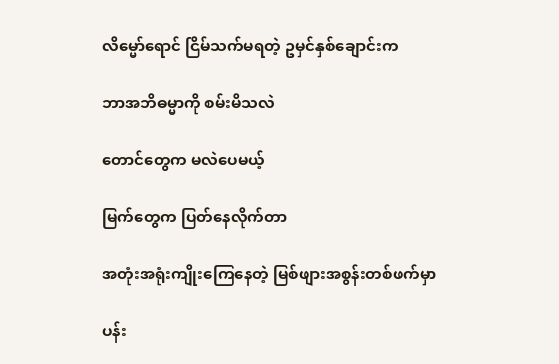လိမ္မော်ရောင် ငြိမ်သက်မရတဲ့ ဥမှင်နှစ်ချောင်းက

ဘာအဘိဓမ္မာကို စမ်းမိသလဲ

တောင်တွေက မလဲပေမယ့်

မြက်တွေက ပြတ်နေလိုက်တာ

အတုံးအရုံးကျိုး‌ကြေနေတဲ့ မြစ်ဖျားအစွန်းတစ်ဖက်မှာ

ပန်း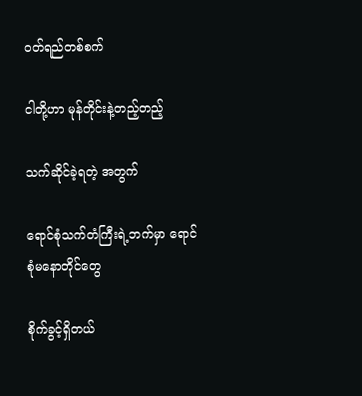ဝတ်ရည်တစ်စက်

ငါတို့ဟာ မုန်တိုင်းနဲ့တည့်တည့်

သက်ဆိုင်ခဲ့ရတဲ့ အတွက်

ရောင်စုံသက်တံကြီးရဲ့ဘက်မှာ ရောင်စုံမနောတိုင်တွေ

စိုက်ခွင့်ရှိတယ်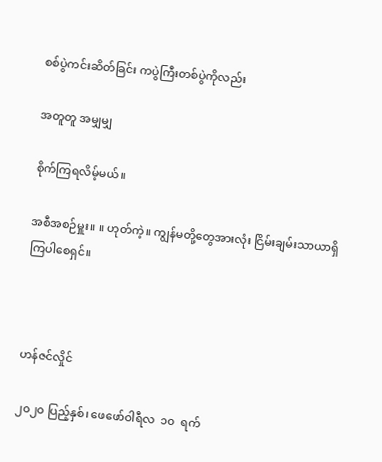စစ်ပွဲကင်းဆိတ်ခြင်း ကပွဲကြီးတစ်ပွဲကိုလည်း

အတူတူ အမျှမျှ

စိုက်ကြရလိမ့်မယ်။

အစီအစဉ်မှူး။ ။ ဟုတ်ကဲ့။ ကျွန်မတို့တွေအားလုံး ငြိမ်းချမ်းသာယာရှိ ကြပါစေရှင်။



ဟန်ဇင်လှိုင်

၂၀၂၀ ပြည့်နှစ်၊ ဖေဖော်ဝါရီလ  ၁၀  ရက်